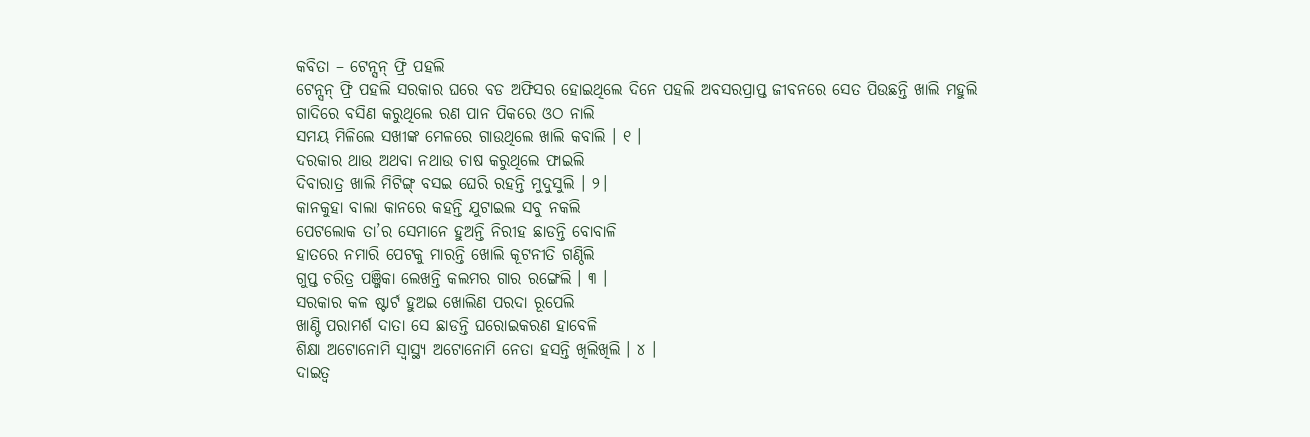କବିତା – ଟେନ୍ସନ୍ ଫ୍ରି ପହଲି
ଟେନ୍ସନ୍ ଫ୍ରି ପହଲି ସରକାର ଘରେ ବଡ ଅଫିସର ହୋଇଥିଲେ ଦିନେ ପହଲି ଅବସରପ୍ରାପ୍ତ ଜୀବନରେ ସେତ ପିଉଛନ୍ତି ଖାଲି ମହୁଲି
ଗାଦିରେ ବସିଣ କରୁଥିଲେ ରଣ ପାନ ପିକରେ ଓଠ ନାଲି
ସମୟ ମିଳିଲେ ସଖୀଙ୍କ ମେଳରେ ଗାଉଥିଲେ ଖାଲି କବାଲି । ୧ ।
ଦରକାର ଥାଉ ଅଥବା ନଥାଉ ଚାଷ କରୁଥିଲେ ଫାଇଲି
ଦିବାରାତ୍ର ଖାଲି ମିଟିଙ୍ଗ୍ ବସଇ ଘେରି ରହନ୍ତି ମୁଦୁସୁଲି । ୨।
କାନକୁହା ବାଲା କାନରେ କହନ୍ତି ଯୁଟାଇଲ ସବୁ ନକଲି
ପେଟଲୋକ ତା’ର ସେମାନେ ହୁଅନ୍ତି ନିରୀହ ଛାଡନ୍ତି ବୋବାଳି
ହାତରେ ନମାରି ପେଟକୁ ମାରନ୍ତି ଖୋଲି କୂଟନୀତି ଗଣ୍ଠିଲି
ଗୁପ୍ତ ଚରିତ୍ର ପଞ୍ଜିକା ଲେଖନ୍ତି କଲମର ଗାର ରଙ୍ଗେଲି । ୩ ।
ସରକାର କଳ ଷ୍ଟାର୍ଟ ହୁଅଇ ଖୋଲିଣ ପରଦା ରୂପେଲି
ଖାଣ୍ଟି ପରାମର୍ଶ ଦାତା ସେ ଛାଡନ୍ତି ଘରୋଇକରଣ ହାବେଳି
ଶିକ୍ଷା ଅଟୋନୋମି ସ୍ୱାସ୍ଥ୍ୟ ଅଟୋନୋମି ନେତା ହସନ୍ତି ଖିଲିଖିଲି । ୪ ।
ଦାଇତ୍ୱ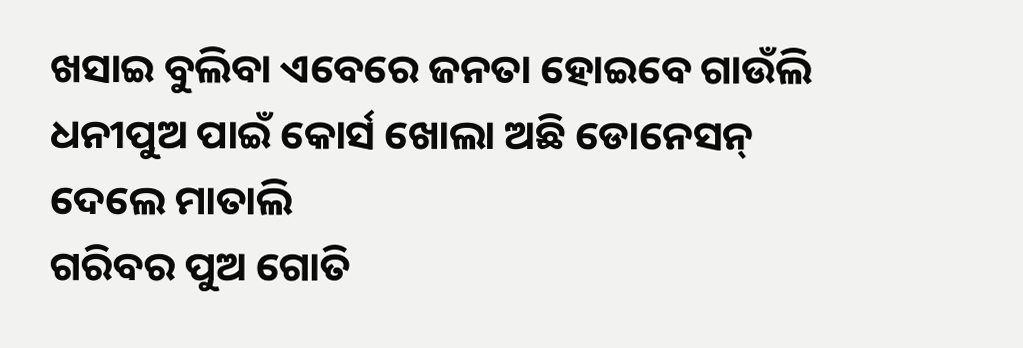ଖସାଇ ବୁଲିବା ଏବେରେ ଜନତା ହୋଇବେ ଗାଉଁଲି
ଧନୀପୁଅ ପାଇଁ କୋର୍ସ ଖୋଲା ଅଛି ଡୋନେସନ୍ ଦେଲେ ମାତାଲି
ଗରିବର ପୁଅ ଗୋତି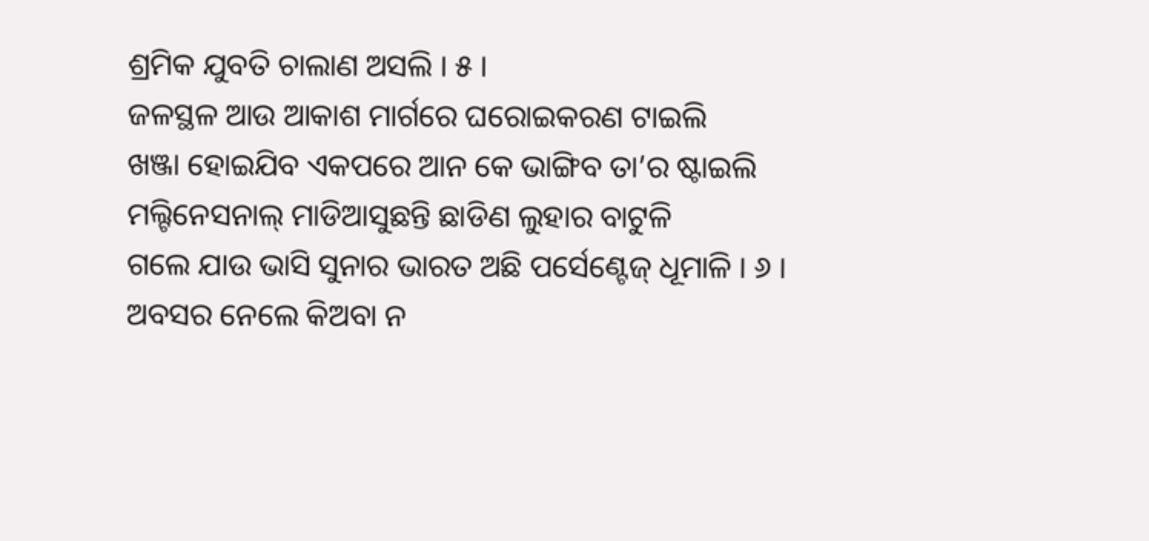ଶ୍ରମିକ ଯୁବତି ଚାଲାଣ ଅସଲି । ୫ ।
ଜଳସ୍ଥଳ ଆଉ ଆକାଶ ମାର୍ଗରେ ଘରୋଇକରଣ ଟାଇଲି
ଖଞ୍ଜା ହୋଇଯିବ ଏକପରେ ଆନ କେ ଭାଙ୍ଗିବ ତା’ର ଷ୍ଟାଇଲି
ମଲ୍ଟିନେସନାଲ୍ ମାଡିଆସୁଛନ୍ତି ଛାଡିଣ ଲୁହାର ବାଟୁଳି
ଗଲେ ଯାଉ ଭାସି ସୁନାର ଭାରତ ଅଛି ପର୍ସେଣ୍ଟେଜ୍ ଧୂମାଳି । ୬ ।
ଅବସର ନେଲେ କିଅବା ନ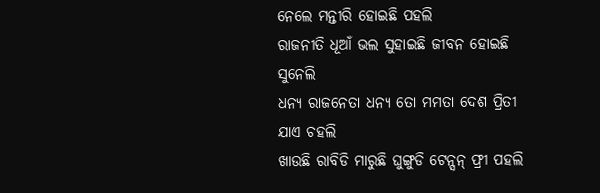ନେଲେ ମନ୍ତୀରି ହୋଇଛି ପହଲି
ରାଜନୀତି ଧୂଆଁ ଭଲ ସୁହାଇଛି ଜୀବନ ହୋଇଛି ସୁନେଲି
ଧନ୍ୟ ରାଜନେତା ଧନ୍ୟ ତୋ ମମତା ଦେଶ ପ୍ରିତୀ ଯାଏ ଚହଲି
ଖାଉଛି ରାବିଡି ମାରୁଛି ଘୁଙ୍ଗୁଡି ଟେନ୍ସନ୍ ଫ୍ରୀ ପହଲି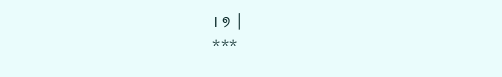। ୭ ।
***